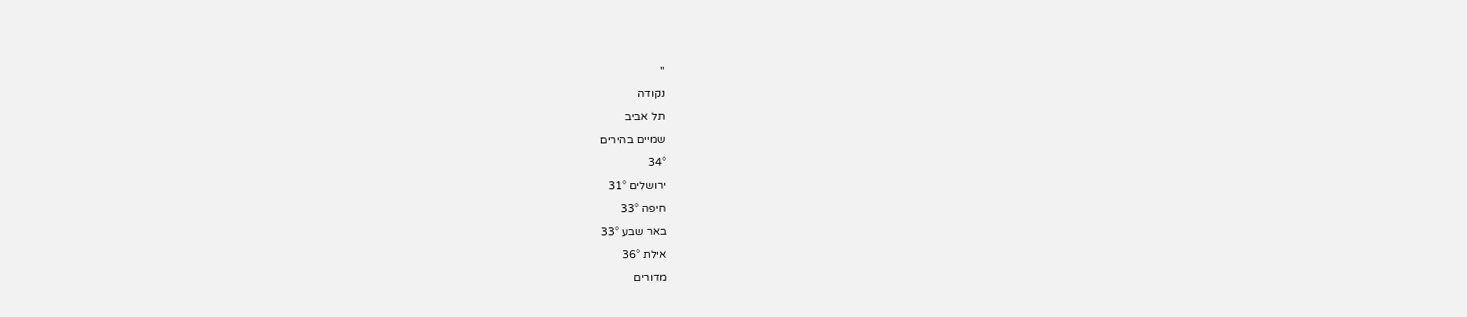''
נקודה
תל אביב
שמיים בהירים
34°
ירושלים 31°
חיפה 33°
באר שבע 33°
אילת 36°
מדורים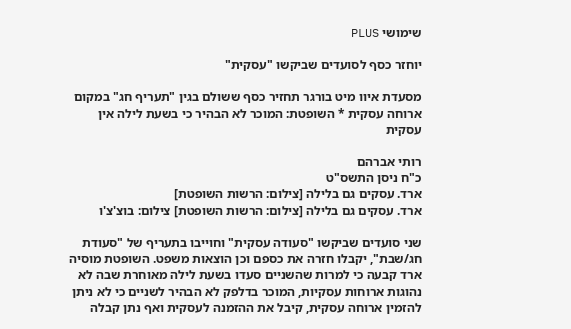שימושי PLUS

יוחזר כסף לסועדים שביקשו "עסקית"

מסעדת איוו מיט בורגר תחזיר כסף ששולם בגין "תעריף חג" במקום ארוחה עסקית * השופטת: המוכר לא הבהיר כי בשעת לילה אין עסקית

רותי אברהם
כ"ח ניסן התשס"ט
ארד. עסקים גם בלילה [צילום: הרשות השופטת]
ארד. עסקים גם בלילה [צילום: הרשות השופטת] צילום: בוצ'צ'ו

שני סועדים שביקשו "סעודה עסקית" וחוייבו בתעריף של "סעודת חג/שבת", יקבלו חזרה את כספם וכן הוצאות משפט. השופטת מוסיה ארד קבעה כי למרות שהשניים סעדו בשעת לילה מאוחרת שבה לא נהוגות ארוחות עסקיות, המוכר בדלפק לא הבהיר לשניים כי לא ניתן להזמין ארוחה עסקית, קיבל את ההזמנה לעסקית ואף נתן קבלה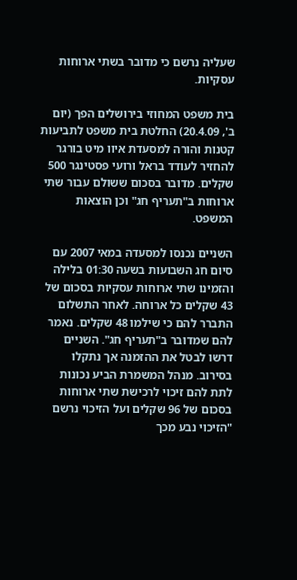שעליה נרשם כי מדובר בשתי ארוחות עסקיות.

בית משפט המחוזי בירושלים הפך (יום ב', 20.4.09) החלטת בית משפט לתביעות קטנות והורה למסעדת איוו מיט בורגר להחזיר לעודד בראל ורועי פסטינגר 500 שקלים. מדובר בסכום ששולם עבור שתי ארוחות ב"תעריף חג" וכן הוצאות המשפט.

השניים נכנסו למסעדה במאי 2007 עם סיום חג השבועות בשעה 01:30 בלילה והזמינו שתי ארוחות עסקיות בסכום של 43 שקלים כל ארוחה. לאחר התשלום התברר להם כי שילמו 48 שקלים. נאמר להם שמדובר ב"תעריף חג". השניים דרשו לבטל את ההזמנה אך נתקלו בסירוב. מנהל המשמרת הביע נכונות לתת להם זיכוי לרכישת שתי ארוחות בסכום של 96 שקלים ועל הזיכוי נרשם "הזיכוי נבע מכך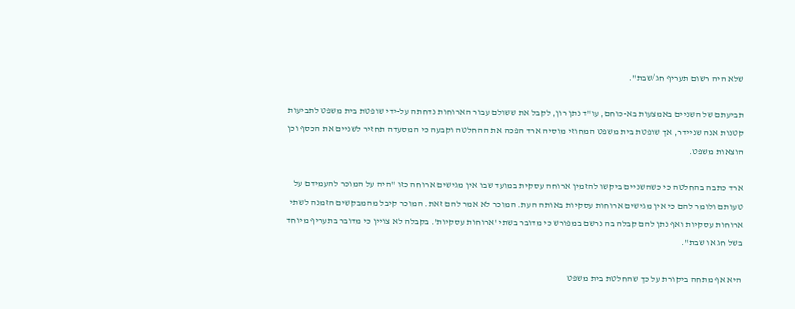שלא היה רשום תעריף חג/שבת".

תביעתם של השניים באמצעות בא-כוחם, עו"ד נתן רון, לקבל את ששולם עבור הארוחות נדחתה על-ידי שופטת בית משפט לתביעות קטנות אנה שניידר, אך שופטת בית משפט המחוזי מוסיה ארד הפכה את ההחלטה וקבעה כי המסעדה תחזיר לשניים את הכסף וכן הוצאות משפט.

ארד כתבה בהחלטה כי כשהשניים ביקשו להזמין ארוחה עסקית במועד שבו אין מגישים ארוחה כזו "היה על המוכר להעמידם על טעותם ולומר להם כי אין מגישים ארוחות עסקיות באותה העת. המוכר לא אמר להם זאת. המוכר קיבל מהמבקשים הזמנה לשתי ארוחות עסקיות ואף נתן להם קבלה בה נרשם במפורש כי מדובר בשתי 'ארוחות עסקיות'. בקבלה לא צויין כי מדובר בתעריף מיוחד בשל חג או שבת".

היא אף מתחה ביקורת על כך שהחלטת בית משפט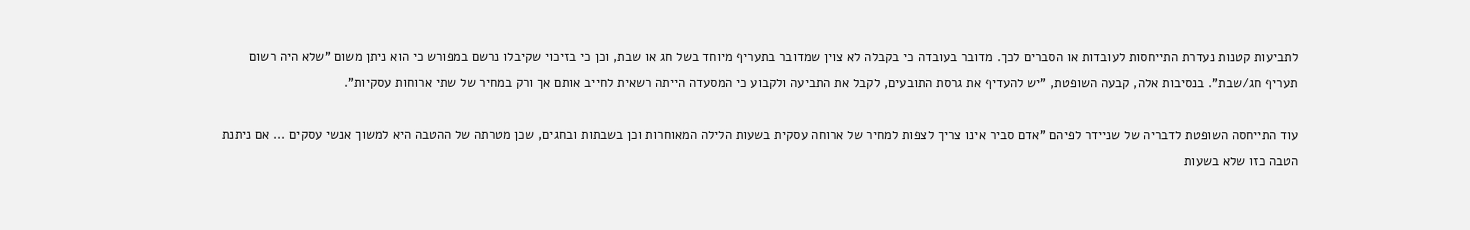לתביעות קטנות נעדרת התייחסות לעובדות או הסברים לכך. מדובר בעובדה כי בקבלה לא צוין שמדובר בתעריף מיוחד בשל חג או שבת, וכן כי בזיכוי שקיבלו נרשם במפורש כי הוא ניתן משום "שלא היה רשום תעריף חג/שבת". בנסיבות אלה, קבעה השופטת, "יש להעדיף את גרסת התובעים, לקבל את התביעה ולקבוע כי המסעדה הייתה רשאית לחייב אותם אך ורק במחיר של שתי ארוחות עסקיות".

עוד התייחסה השופטת לדבריה של שניידר לפיהם "אדם סביר אינו צריך לצפות למחיר של ארוחה עסקית בשעות הלילה המאוחרות וכן בשבתות ובחגים, שכן מטרתה של ההטבה היא למשוך אנשי עסקים ... אם ניתנת הטבה כזו שלא בשעות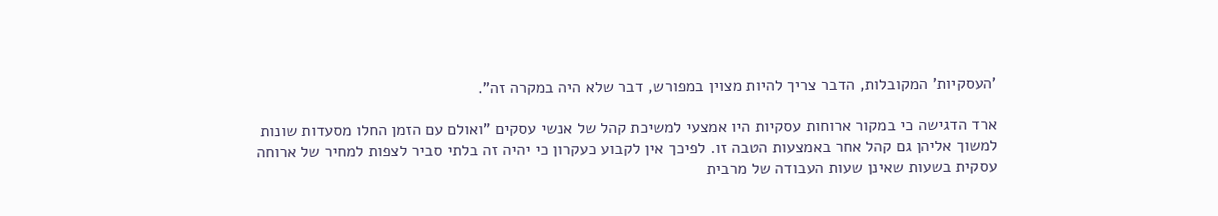'העסקיות' המקובלות, הדבר צריך להיות מצוין במפורש, דבר שלא היה במקרה זה".

ארד הדגישה כי במקור ארוחות עסקיות היו אמצעי למשיכת קהל של אנשי עסקים "ואולם עם הזמן החלו מסעדות שונות למשוך אליהן גם קהל אחר באמצעות הטבה זו. לפיכך אין לקבוע כעקרון כי יהיה זה בלתי סביר לצפות למחיר של ארוחה עסקית בשעות שאינן שעות העבודה של מרבית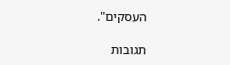העסקים".

תגובות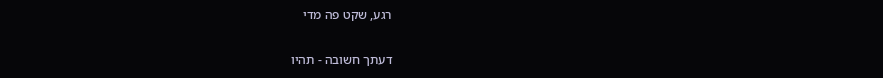רגע, שקט פה מדי

דעתך חשובה - תהיו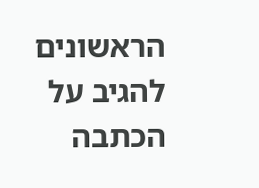הראשונים להגיב על הכתבה